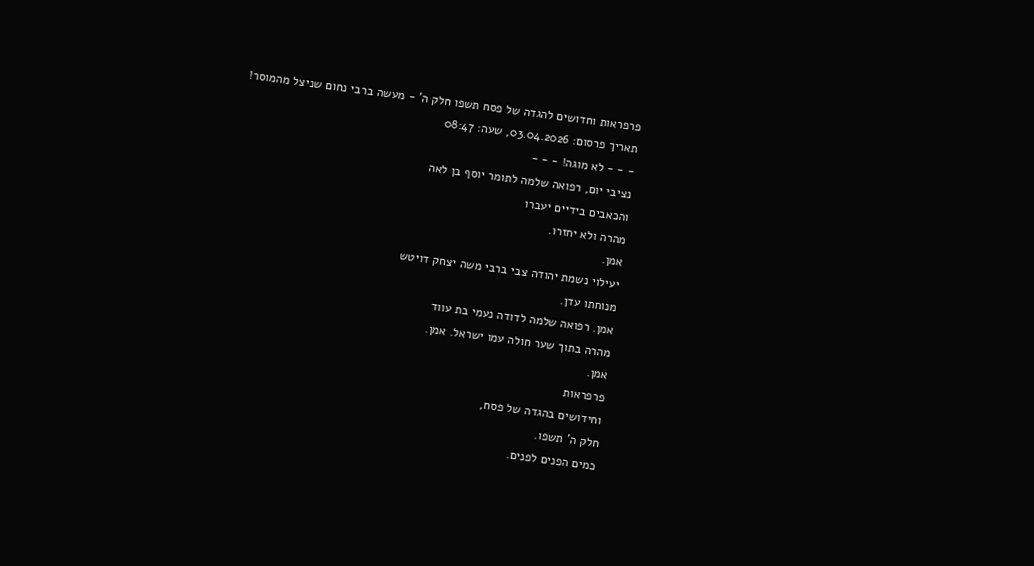פרפראות וחדושים להגדה של פסח תשפו חלק ה' - מעשה ברבי נחום שניצל מהמוסר!
תאריך פרסום: 03.04.2026, שעה: 08:47
- - - לא מוגה! - - -
נציבי יום, רפואה שלמה לתומר יוסף בן לאה
והכאבים בידיים יעברו
מהרה ולא יחזרו.
אמן.
יעילוי נשמת יהודה צבי ברבי משה יצחק דויטש
מנוחתו עדן.
אמן. רפואה שלמה לדודה נעמי בת עווד
מהרה בתוך שער חולה עמו ישראל. אמן.
אמן.
פרפראות
וחידושים בהגדה של פסח,
חלק ה' תשפו.
כמים הפנים לפנים.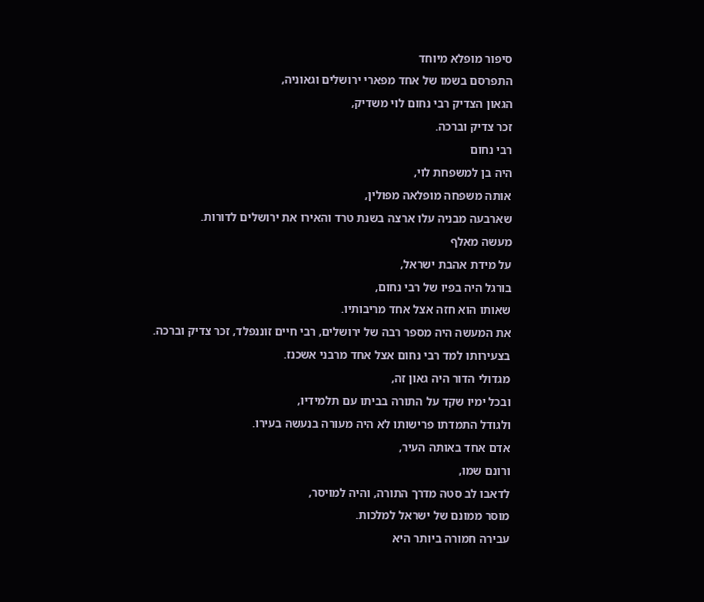סיפור מופלא מיוחד
התפרסם בשמו של אחד מפארי ירושלים וגאוניה,
הגאון הצדיק רבי נחום לוי משדיק,
זכר צדיק וברכה.
רבי נחום
היה בן למשפחת לוי,
אותה משפחה מופלאה מפולין,
שארבעה מבניה עלו ארצה בשנת טרד והאירו את ירושלים לדורות.
מעשה מאלף
על מידת אהבת ישראל,
בורגל היה בפיו של רבי נחום,
שאותו הוא חזה אצל אחד מריבותיו.
את המעשה היה מספר רבה של ירושלים, רבי חיים זוננפלד, זכר צדיק וברכה.
בצעירותו למד רבי נחום אצל אחד מרבני אשכנז.
מגדולי הדור היה גאון זה,
ובכל ימיו שקד על התורה בביתו עם תלמידיו,
ולגודל התמדתו פרישותו לא היה מעורה בנעשה בעירו.
אדם אחד באותה העיר,
ורונם שמו,
לדאבו לב סטה מדרך התורה, והיה למויסר,
מוסר ממונם של ישראל למלכות.
עבירה חמורה ביותר היא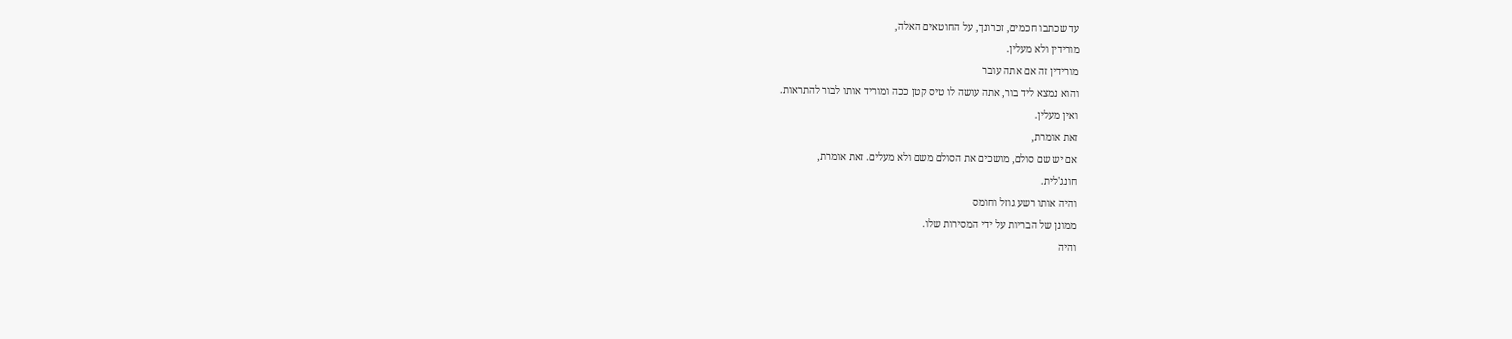עד שכתבו חכמים, זכרונך, על החוטאים האלה,
מורידין ולא מעלין.
מורידין זה אם אתה עובר
והוא נמצא ליד בור, אתה עושה לו טיס קטן ככה ומוריד אותו לבור להתראות.
ואין מעלין.
זאת אומרת,
אם יש שם סולם, מושכים את הסולם משם ולא מעלים. זאת אומרת,
חונג'לית.
והיה אותו רשע גוזל וחומס
ממונן של הבריות על ידי המסירות שלו.
והיה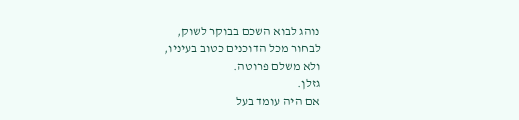נוהג לבוא השכם בבוקר לשוק,
לבחור מכל הדוכנים כטוב בעיניו,
ולא משלם פרוטה.
גזלן.
אם היה עומד בעל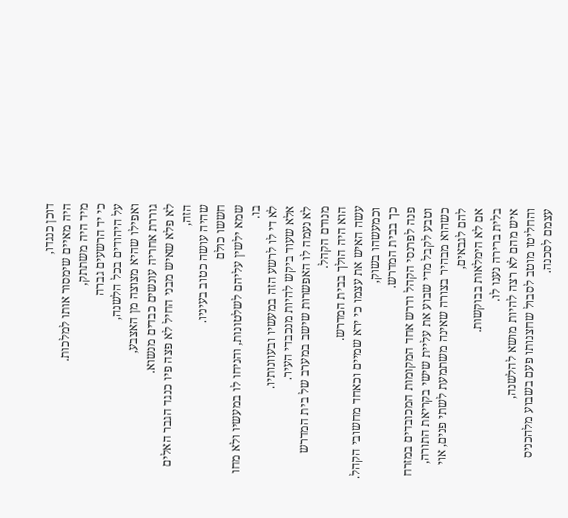דוכן כנגדו,
היה מאיים שימסור אותו למלכות.
מיד היה משתתק,
כי יד הרשעים גברה
על היהודים בכל הלשנה,
ואפילו שהיא מצוצה מן האצבע,
גוררת אחריה עונשים כבדים מנשוא.
לא פלא שאיש מבני החיל לא פצה פיו כנגד הגבר האלים הזה,
שהיה עושה כטוב בעיניו.
חששו כולם
שמא ילשין עליהם לשלטונות, והניחו לו במעשיו ולא מחו בו.
לא די לו לרשע הזה במעשיו ובעוונותיו.
אלא שעוד ביקש להיות מנכבדי העיר.
לא נעמה לו האפשרות שישב במערב של בית המדרש מנודם הקהל.
הוא היה הולך בבית המדרש.
עשה האיש את עצמו כי ירא שמיים וכאחד מחשובי הקהל.
וכמעשהו בשוק,
כך בבית המדרש.
פנה לפרנסי הקהל ודרש אחד המקומות המכובדים במזרח
וטבע לקבל מדי שבוע את עליית שישי בקריאת התורה,
כשהוא מבהיר בצורה שאינה משתמעת לשתי פנים, אוי להם לגבאים,
אם לא הימלאות בבוקשות.
בלית ברירה נענו לו.
איש מהם לא רצה להיות מושא להלשנה,
והחליטו מוטב לסבול שחצנותו פעם בשבוע מלהכניס עצמם לסכנה.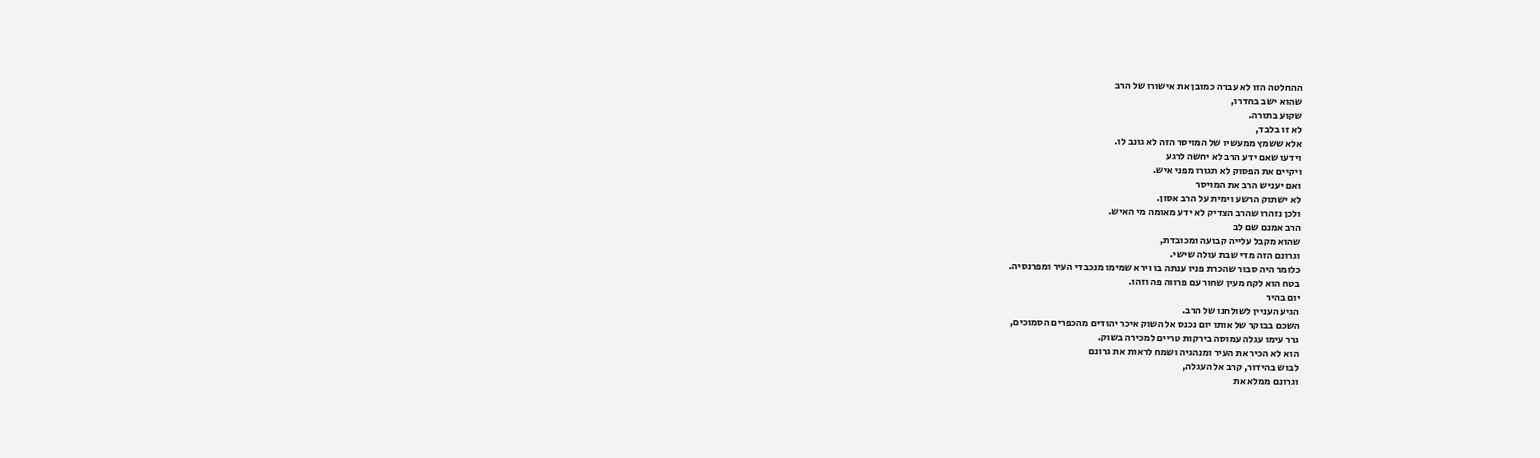ההחלטה הזו לא עברה כמובן את אישורו של הרב
שהוא ישב בחדרו,
שקוע בתורה.
לא זו בלבד,
אלא ששמץ ממעשיו של המויסר הזה לא גונב לו.
וידעו שאם ידע הרב לא יחשה לרגע
ויקיים את הפסוק לא תגורו מפני איש.
ואם יעניש הרב את המויסר
לא ישתוק הרשע וימית על הרב אסון.
ולכן נזהרו שהרב הצדיק לא ידע מאומה מי האיש.
הרב אמנם שם לב
שהוא מקבל עלייה קבועה ומכובדת,
וגרונם הזה מדי שבת עולה שישי.
כלומר היה סבור שהכרת פניו ענתה בו וירא שמימו מנכבדי העיר ומפרנסיה.
בטח הוא לקח מעין שחור עם פרווה פה וזהו.
יום בהיר
הגיע העניין לשולחנו של הרב.
השכם בבוקר של אותו יום נכנס אל השוק איכר יהודים מהכפרים הסמוכים,
גרר עימו עגלה עמוסה בירקות טריים למכירה בשוק.
הוא לא הכיר את העיר ומנהגיה ושמח לראות את גרונם
לבוש בהידור, קרב אל העגלה,
וגרונם ממלא את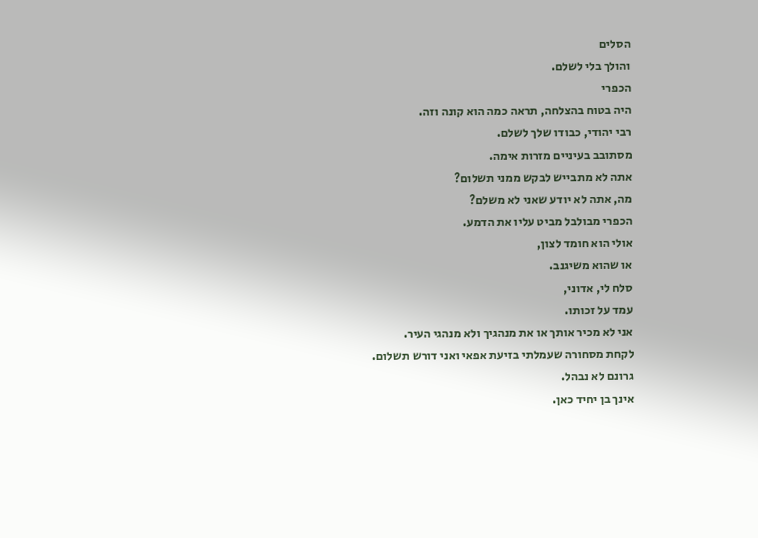הסלים
והולך בלי לשלם.
הכפרי
היה בטוח בהצלחה, תראה כמה הוא קונה וזה.
רבי יהודי, כבודו שלך לשלם.
מסתובב בעיניים מזרות אימה.
אתה לא מתבייש לבקש ממני תשלום?
מה, אתה לא יודע שאני לא משלם?
הכפרי מבולבל מביט עליו את הדמע.
אולי הוא חומד לצון,
או שהוא משיגנב.
סלח לי, אדוני,
עמד על זכותו.
אני לא מכיר אותך או את מנהגיך ולא מנהגי העיר.
לקחת מסחורה שעמלתי בזיעת אפאי ואני דורש תשלום.
גרונם לא נבהל.
אינך בן יחיד כאן.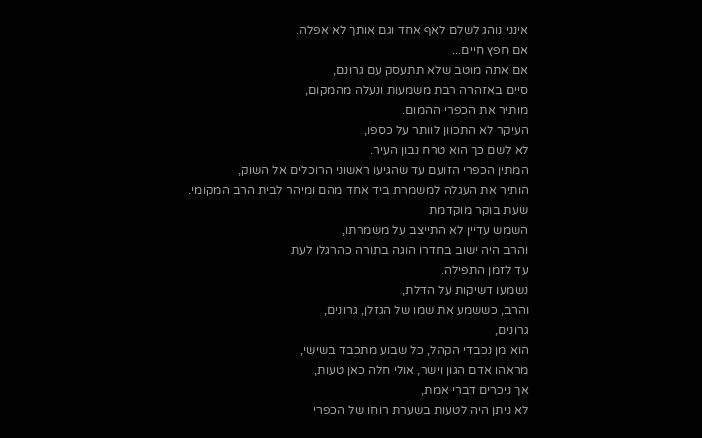אינני נוהג לשלם לאף אחד וגם אותך לא אפלה.
אם חפץ חיים...
אם אתה מוטב שלא תתעסק עם גרונם,
סיים באזהרה רבת משמעות ונעלה מהמקום,
מותיר את הכפרי ההמום.
העיקר לא התכוון לוותר על כספו,
לא לשם כך הוא טרח נבון העיר.
המתין הכפרי הזועם עד שהגיעו ראשוני הרוכלים אל השוק,
הותיר את העגלה למשמרת ביד אחד מהם ומיהר לבית הרב המקומי.
שעת בוקר מוקדמת
השמש עדיין לא התייצב על משמרתו,
והרב היה ישוב בחדרו הוגה בתורה כהרגלו לעת
עד לזמן התפילה.
נשמעו דשיקות על הדלת,
והרב, כששמע את שמו של הגזלן, גרונים,
גרונים,
הוא מן נכבדי הקהל, כל שבוע מתכבד בשישי,
מראהו אדם הגון וישר, אולי חלה כאן טעות,
אך ניכרים דברי אמת,
לא ניתן היה לטעות בשערת רוחו של הכפרי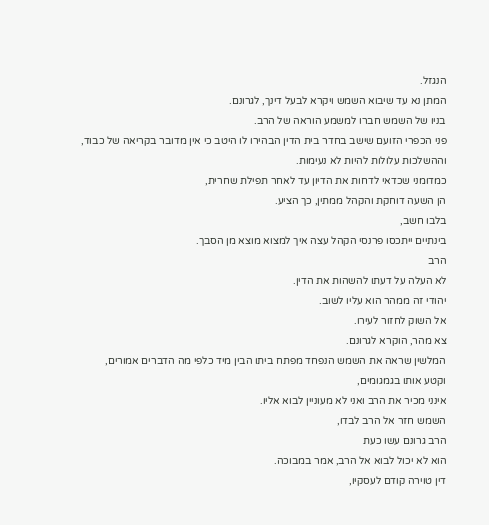הנגזל.
המתן נא עד שיבוא השמש ויקרא לבעל דינך, לגרונם.
בניו של השמש חברו למשמע הוראה של הרב.
פני הכפרי הזועם שישב בחדר בית הדין הבהירו לו היטב כי אין מדובר בקריאה של כבוד,
וההשלכות עלולות להיות לא נעימות.
כמדומני שכדאי לדחות את הדיון עד לאחר תפילת שחרית,
הן השעה דוחקת והקהל ממתין, כך הציע.
בלבו חשב,
בינתיים ייתכסו פרנסי הקהל עצה איך למצוא מוצא מן הסבך.
הרב
לא העלה על דעתו להשהות את הדין.
יהודי זה ממהר הוא עליו לשוב.
אל השוק לחזור לעירו.
צא מהר, הוקרא לגרונם.
המלשין שראה את השמש הנפחד מפתח ביתו הבין מיד כלפי מה הדברים אמורים,
וקטע אותו בגמגומים,
אינני מכיר את הרב ואני לא מעוניין לבוא אליו.
השמש חזר אל הרב לבדו,
הרב גרונם עשו כעת
הוא לא יכול לבוא אל הרב, אמר במבוכה.
דין טוירה קודם לעסקיו,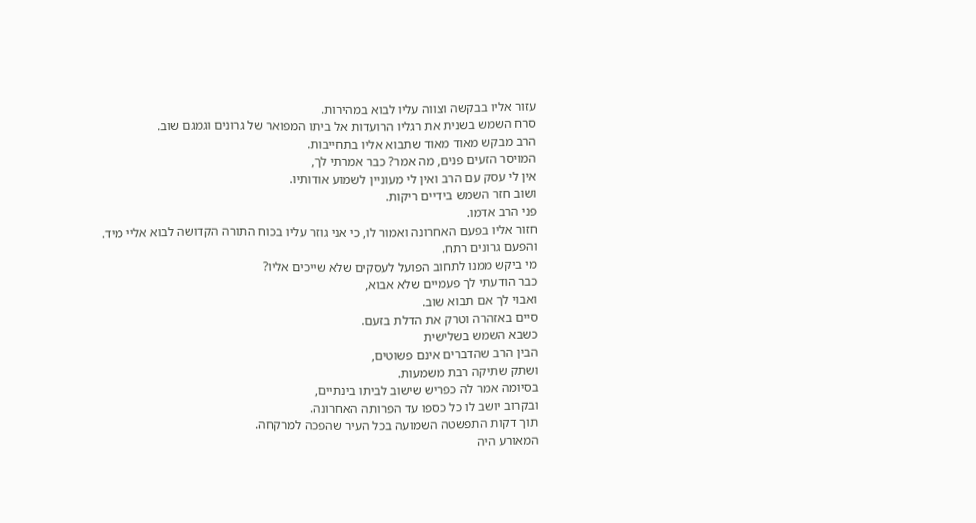עזור אליו בבקשה וצווה עליו לבוא במהירות.
סרח השמש בשנית את רגליו הרועדות אל ביתו המפואר של גרונים וגמגם שוב.
הרב מבקש מאוד מאוד שתבוא אליו בתחייבות.
המויסר הזעים פנים, מה אמר? כבר אמרתי לך,
אין לי עסק עם הרב ואין לי מעוניין לשמוע אודותיו.
ושוב חזר השמש בידיים ריקות.
פני הרב אדמו.
חזור אליו בפעם האחרונה ואמור לו, כי אני גוזר עליו בכוח התורה הקדושה לבוא אליי מיד.
והפעם גרונים רתח.
מי ביקש ממנו לתחוב הפועל לעסקים שלא שייכים אליו?
כבר הודעתי לך פעמיים שלא אבוא,
ואבוי לך אם תבוא שוב.
סיים באזהרה וטרק את הדלת בזעם.
כשבא השמש בשלישית
הבין הרב שהדברים אינם פשוטים,
ושתק שתיקה רבת משמעות.
בסיומה אמר לה כפריש שישוב לביתו בינתיים,
ובקרוב יושב לו כל כספו עד הפרותה האחרונה.
תוך דקות התפשטה השמועה בכל העיר שהפכה למרקחה.
המאורע היה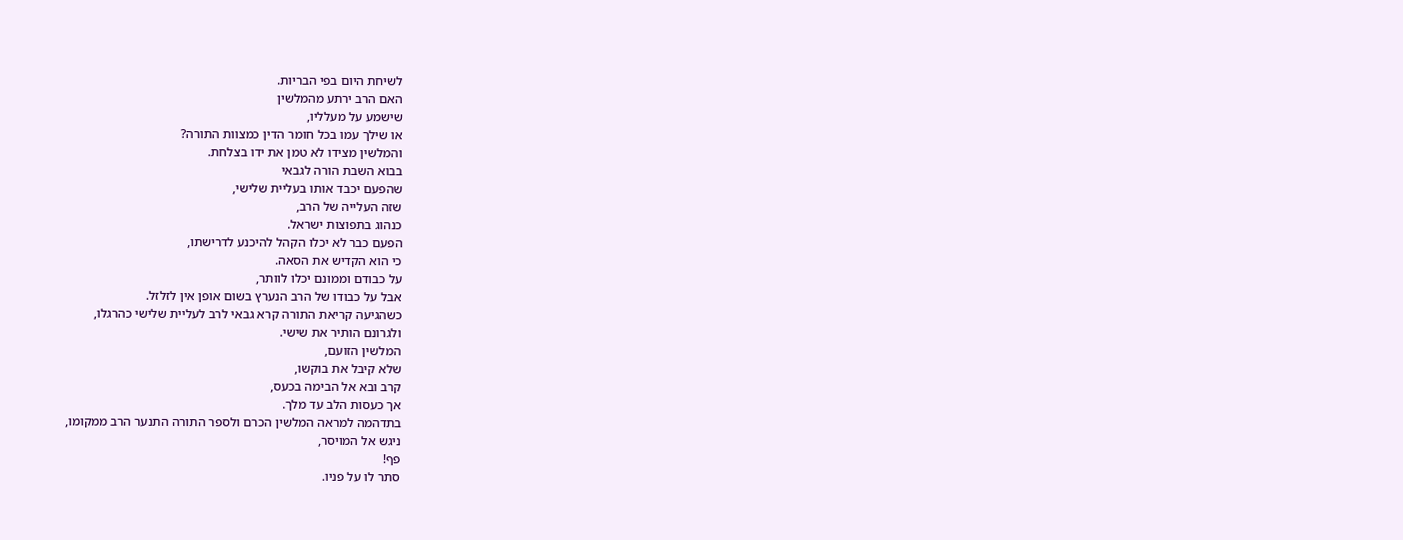לשיחת היום בפי הבריות.
האם הרב ירתע מהמלשין
שישמע על מעלליו,
או שילך עמו בכל חומר הדין כמצוות התורה?
והמלשין מצידו לא טמן את ידו בצלחת.
בבוא השבת הורה לגבאי
שהפעם יכבד אותו בעליית שלישי,
שזה העלייה של הרב,
כנהוג בתפוצות ישראל.
הפעם כבר לא יכלו הקהל להיכנע לדרישתו,
כי הוא הקדיש את הסאה.
על כבודם וממונם יכלו לוותר,
אבל על כבודו של הרב הנערץ בשום אופן אין לזלזל.
כשהגיעה קריאת התורה קרא גבאי לרב לעליית שלישי כהרגלו,
ולגרונם הותיר את שישי.
המלשין הזועם,
שלא קיבל את בוקשו,
קרב ובא אל הבימה בכעס,
אך כעסות הלב עד מלך.
בתדהמה למראה המלשין הכרם ולספר התורה התנער הרב ממקומו,
ניגש אל המויסר,
פף!
סתר לו על פניו.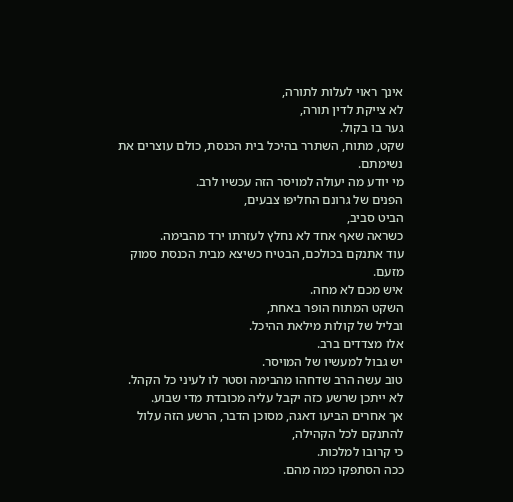אינך ראוי לעלות לתורה,
לא צייקת לדין תורה,
גער בו בקול.
שקט, מתוח, השתרר בהיכל בית הכנסת, כולם עוצרים את נשימתם.
מי יודע מה יעולה למויסר הזה עכשיו לרב.
הפנים של גרונם החליפו צבעים,
הביט סביב,
כשראה שאף אחד לא נחלץ לעזרתו ירד מהבימה.
עוד אתנקם בכולכם, הבטיח כשיצא מבית הכנסת סמוק מזעם.
איש מכם לא מחה.
השקט המתוח הופר באחת,
ובליל של קולות מילאת ההיכל.
אלו מצדדים ברב.
יש גבול למעשיו של המויסר.
טוב עשה הרב שדחהו מהבימה וסטר לו לעיני כל הקהל.
לא ייתכן שרשע כזה יקבל עליה מכובדת מדי שבוע.
אך אחרים הביעו דאגה, מסוכן הדבר, הרשע הזה עלול להתנקם לכל הקהילה,
כי קרובו למלכות.
ככה הסתפקו כמה מהם.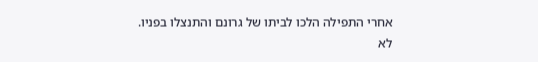אחרי התפילה הלכו לביתו של גרונם והתנצלו בפניו.
לא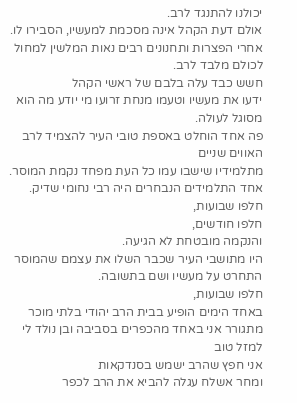יכולנו להתנגד לרב.
אולם דעת הקהל אינה מסכמת למעשיו, הסבירו לו.
אחרי הפצרות ותחנונים רבים נאות המלשין למחול לכולם מלבד לרב.
חשש כבד עלה בלבם של ראשי הקהל
ידעו את מעשיו וטעמו מנחת זרועו מי יודע מה הוא מסוגל לעולה.
פה אחד הוחלט באספת טובי העיר להצמיד לרב האווים שניים
מתלמידיו שישבו עמו כל העת מפחד נקמת המוסר.
אחד התלמידים הנבחרים היה רבי נחומי שדיק.
חלפו שבועות,
חלפו חודשים,
והנקמה מובטחת לא הגיעה.
היו מתושבי העיר שכבר השלו את עצמם שהמוסר התחרט על מעשיו ושם בתשובה.
חלפו שבועות,
באחד הימים הופיע בבית הרב יהודי בלתי מוכר
מתגורר אני באחד מהכפרים בסביבה ובן נולד לי למזל טוב
אני חפץ שהרב ישמש בסנדקאות
ומחר אשלח עגלה להביא את הרב לכפר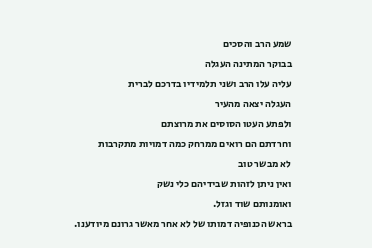שמע הרב והסכים
בבוקר המתינה העגלה
עליה עלו הרב ושני תלמידיו בדרכם לברית
העגלה יצאה מהעיר
ולפתע העטו הסוסים את מרוצתם
וחרדתם הם רואים ממרחק כמה דמויות מתקרבות
לא מבשר טוב
ואין ניתן לזהות שבידיהם כלי נשק
ואומנותם שוד וגזל.
בראש הכנופיה דמותו של לא אחר מאשר גרונם מיודענו.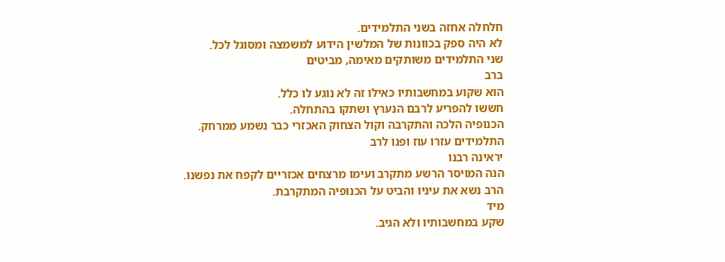חלחלה אחזה בשני התלמידים.
לא היה ספק בכוונות של המלשין הידוע למשמצה ומסוגל לכל.
שני התלמידים משותקים מאימה, מביטים
ברב
הוא שקוע במחשבותיו כאילו זה לא נוגע לו כלל.
חששו להפריע לרבם הנערץ ושתקו בהתחלה.
הכנופיה הלכה והתקרבה וקול הצחוק האכזרי כבר נשמע ממרחק.
התלמידים עזרו עוז ופנו לרב
יראינה רבנו
הנה המויסר הרשע מתקרב ועימו מרצחים אכזריים לקפח את נפשנו.
הרב נשא את עיניו והביט על הכנופיה המתקרבת.
מיד
שקע במחשבותיו ולא הגיב.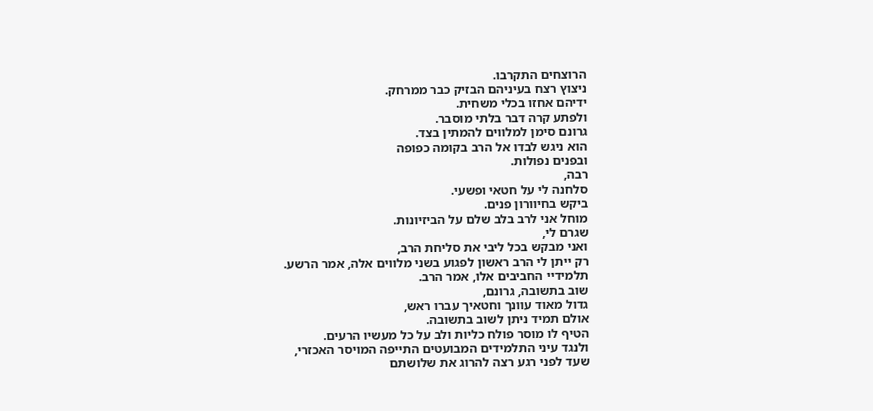הרוצחים התקרבו.
ניצוץ רצח בעיניהם הבזיק כבר ממרחק.
ידיהם אחזו בכלי משחית.
ולפתע קרה דבר בלתי מוסבר.
גרונם סימן למלווים להמתין בצד.
הוא ניגש לבדו אל הרב בקומה כפופה
ובפנים נפולות.
רבה,
סלחנה לי על חטאי ופשעי.
ביקש בחיוורון פנים.
מוחל אני לרב בלב שלם על הביזיונות.
שגרם לי,
ואני מבקש בכל ליבי את סליחת הרב,
רק ייתן לי הרב ראשון לפגוע בשני מלווים אלה, אמר הרשע.
תלמידיי החביבים אלו, אמר הרב.
שוב בתשובה, גרונם,
גדול מאוד עוונך וחטאיך עברו ראש,
אולם תמיד ניתן לשוב בתשובה.
הטיף לו מוסר פולח כליות ולב על כל מעשיו הרעים.
ולנגד עיני התלמידים המבועטים התייפה המויסר האכזרי,
שעד לפני רגע רצה להרוג את שלושתם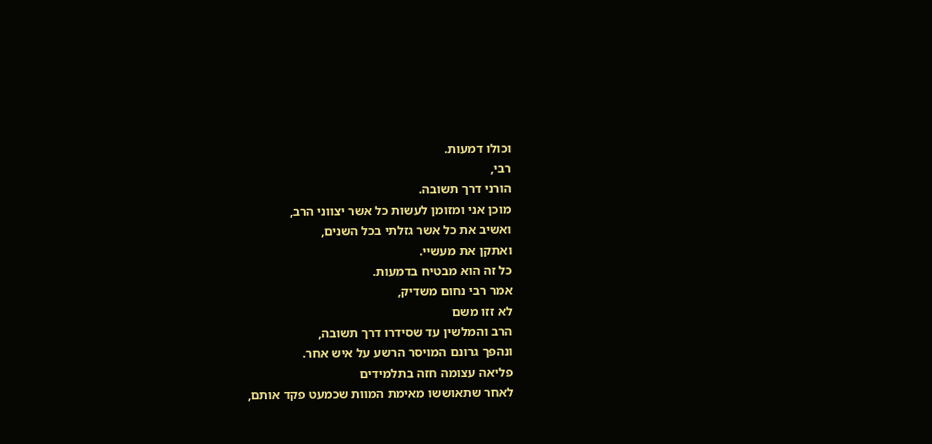וכולו דמעות.
רבי,
הורני דרך תשובה.
מוכן אני ומזומן לעשות כל אשר יצווני הרב,
ואשיב את כל אשר גזלתי בכל השנים,
ואתקן את מעשיי.
כל זה הוא מבטיח בדמעות.
אמר רבי נחום משדיק,
לא זזו משם
הרב והמלשין עד שסידרו דרך תשובה,
ונהפך גרונם המויסר הרשע על איש אחר.
פליאה עצומה חזה בתלמידים
לאחר שתאוששו מאימת המוות שכמעט פקד אותם,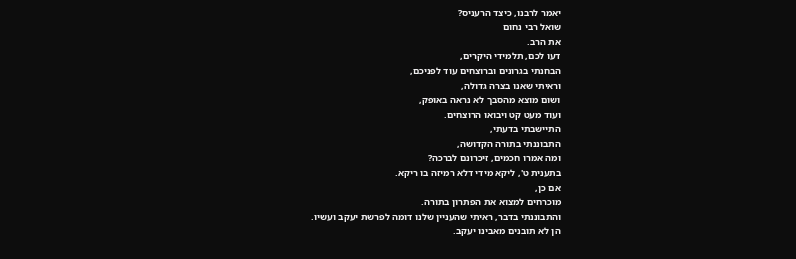יאמר לרבנו, כיצד הרעניס?
שואל רבי נחום
את הרב.
דעו לכם, תלמידי היקרים,
הבחנתי בגרונים וברוצחים עוד לפניכם,
וראיתי שאנו בצרה גדולה,
ושום מוצא מהסבך לא נראה באופק,
ועוד מעט קט ויבואו הרוצחים.
התיישבתי בדעתי,
התבוננתי בתורה הקדושה,
ומה אמרו חכמים, זיכרונם לברכה?
בתענית ט', ליקא מידי דלא רמיזה בו ריקא.
אם כן,
מוכרחים למצוא את הפתרון בתורה.
והתבוננתי בדבר, ראיתי שהעניין שלנו דומה לפרשת יעקב ועשיו.
הן לא תובנים מאבינו יעקב.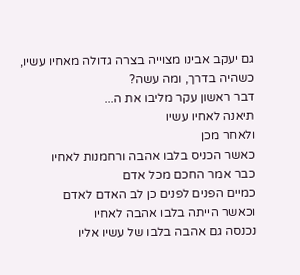גם יעקב אבינו מצוייה בצרה גדולה מאחיו עשיו,
כשהיה בדרך, ומה עשה?
דבר ראשון עקר מליבו את ה...
תיאנה לאחיו עשיו
ולאחר מכן
כאשר הכניס בלבו אהבה ורחמנות לאחיו
כבר אמר החכם מכל אדם
כמיים הפנים לפנים כן לב האדם לאדם
וכאשר הייתה בלבו אהבה לאחיו
נכנסה גם אהבה בלבו של עשיו אליו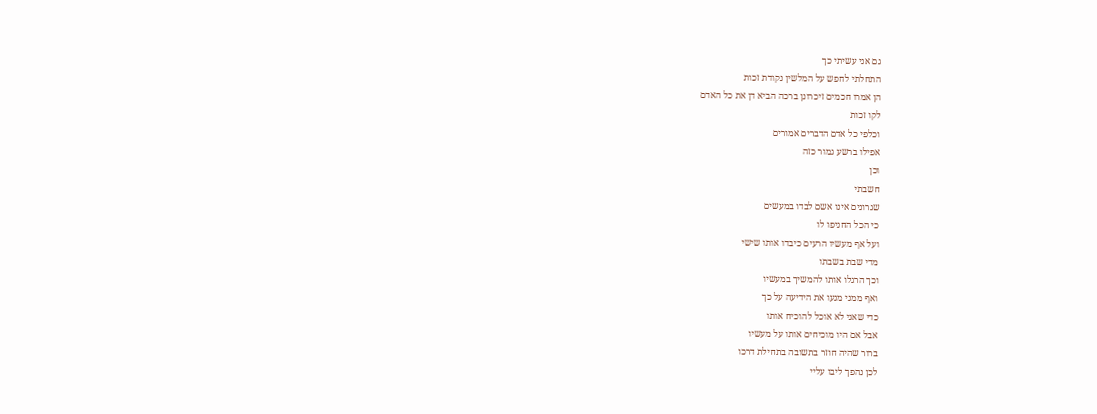גם אני עשיתי כך
התחלתי לחפש על המלשין נקודת זכות
הן אמרו חכמים זיכרונן ברכה הביא דן את כל האדם
לקו זכות
וכלפי כל אדם הדברים אמורים
אפילו ברשע גמור כזה
וכן
חשבתי
שגרונים אינו אשם לבדו במעשים
כי הכל החניפו לו
ועל אף מעשיו הרעים כיבדו אותו שישי
מדי שבת בשבתו
וכך הרגלו אותו להמשיך במעשיו
ואף ממני מנעו את הידיעה על כך
כדי שאני לא אוכל להוכיח אותו
אבל אם היו מוכיחים אותו על מעשיו
ברור שהיה חוזר בתשובה בתחילת דרכו
לכן נהפך ליבו עליי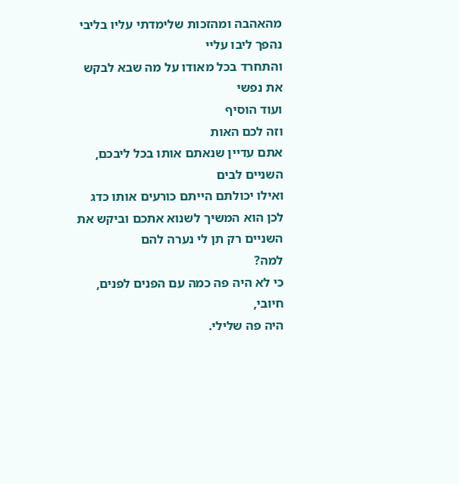מהאהבה ומהזכות שלימדתי עליו בליבי
נהפך ליבו עליי
והתחרד בכל מאודו על מה שבא לבקש את נפשי
ועוד הוסיף
וזה לכם האות
אתם עדיין שנאתם אותו בכל ליבכם, השניים לבים
ואילו יכולתם הייתם כורעים אותו כדג
לכן הוא המשיך לשנוא אתכם וביקש את השניים רק תן לי נערה להם
למה?
כי לא היה פה כמה עם הפנים לפנים, חיובי,
היה פה שלילי.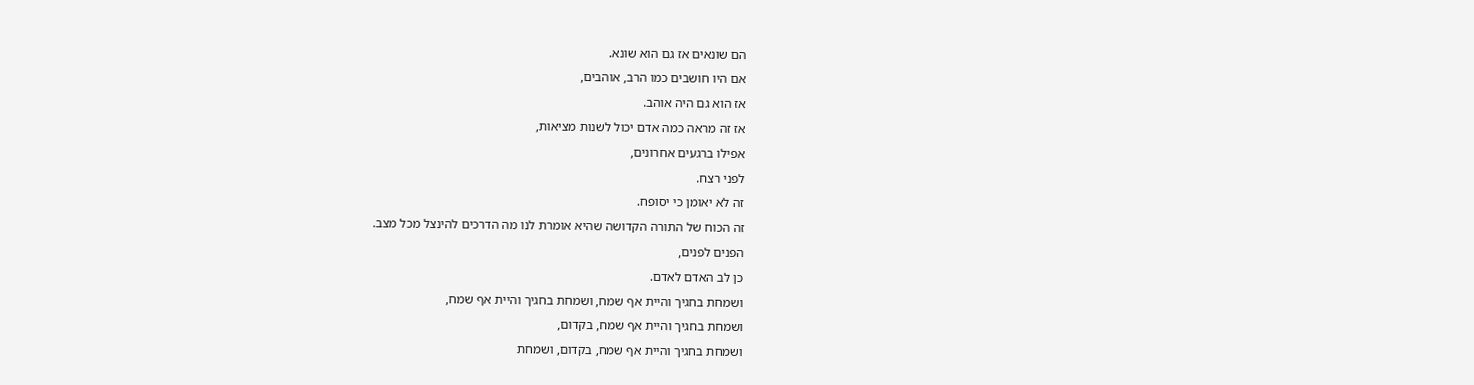הם שונאים אז גם הוא שונא.
אם היו חושבים כמו הרב, אוהבים,
אז הוא גם היה אוהב.
אז זה מראה כמה אדם יכול לשנות מציאות,
אפילו ברגעים אחרונים,
לפני רצח.
זה לא יאומן כי יסופח.
זה הכוח של התורה הקדושה שהיא אומרת לנו מה הדרכים להינצל מכל מצב.
הפנים לפנים,
כן לב האדם לאדם.
ושמחת בחגיך והיית אף שמח, ושמחת בחגיך והיית אף שמח,
ושמחת בחגיך והיית אף שמח, בקדום,
ושמחת בחגיך והיית אף שמח, בקדום, ושמחת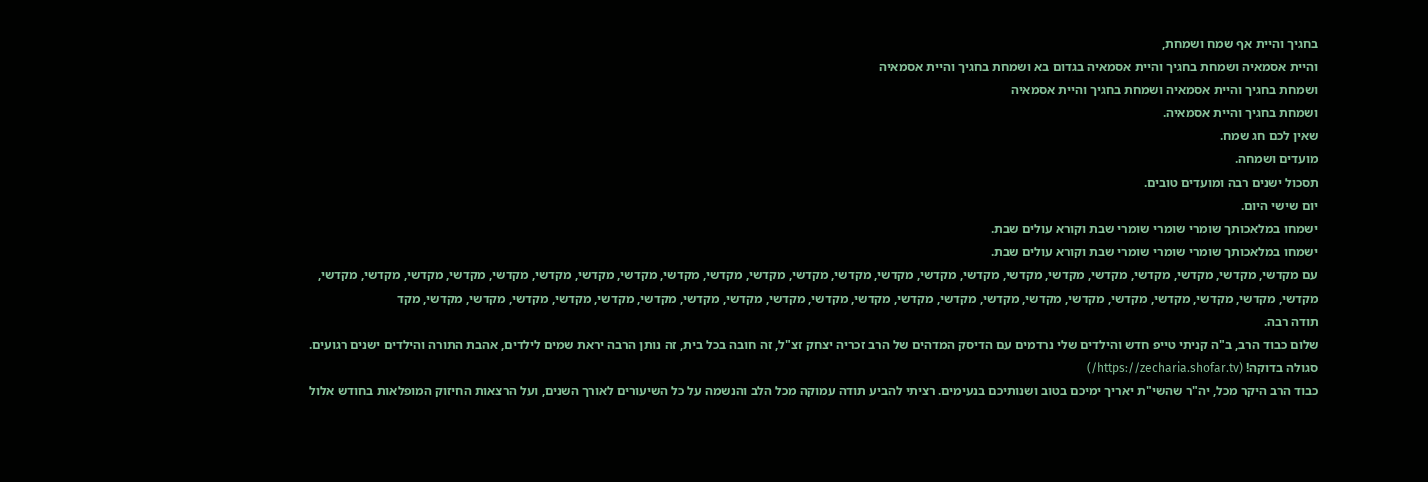בחגיך והיית אף שמח ושמחת,
והיית אסמאיה ושמחת בחגיך והיית אסמאיה בגדום בא ושמחת בחגיך והיית אסמאיה
ושמחת בחגיך והיית אסמאיה ושמחת בחגיך והיית אסמאיה
ושמחת בחגיך והיית אסמאיה.
שאין לכם חג שמח.
מועדים ושמחה.
תסכול ישנים רבה ומועדים טובים.
יום שישי היום.
ישמחו במלאכותך שומרי שומרי שומרי שבת וקורא עולים שבת.
ישמחו במלאכותך שומרי שומרי שומרי שבת וקורא עולים שבת.
עם מקדשי, מקדשי, מקדשי, מקדשי, מקדשי, מקדשי, מקדשי, מקדשי, מקדשי, מקדשי, מקדשי, מקדשי, מקדשי, מקדשי, מקדשי, מקדשי, מקדשי, מקדשי, מקדשי, מקדשי, מקדשי, מקדשי, מקדשי, מקדשי, מקדשי, מקדשי, מקדשי, מקדשי, מקדשי, מקדשי, מקדשי, מקדשי, מקדשי, מקדשי, מקדשי, מקדשי, מקדשי, מקדשי, מקדשי, מקדשי, מקדשי, מקדשי, מקדשי, מקדשי, מקד
תודה רבה.
שלום כבוד הרב, ב"ה קניתי טייפ חדש והילדים שלי נרדמים עם הדיסק המדהים של הרב זכריה יצחק זצ"ל, זה חובה בכל בית, זה נותן הרבה יראת שמים לילדים, אהבת התורה והילדים ישנים רגועים. סגולה בדוקה! (https://zecharia.shofar.tv/)
כבוד הרב היקר מכל, יה"ר שהשי"ת יאריך ימיכם בטוב ושנותיכם בנעימים. רציתי להביע תודה עמוקה מכל הלב והנשמה על כל השיעורים לאורך השנים, ועל הרצאות החיזוק המופלאות בחודש אלול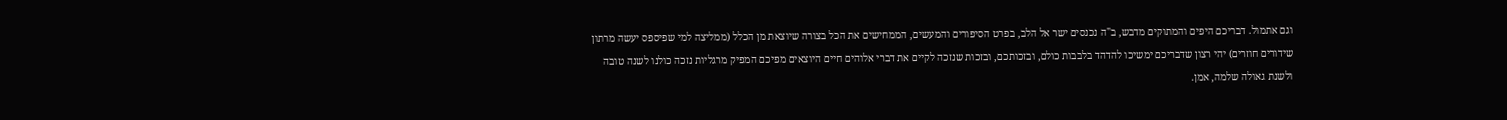וגם אתמול. דבריכם היפים והמתוקים מדבש, ב"ה נכנסים ישר אל הלב, בפרט הסיפורים והמעשים, הממחישים את הכל בצורה שיוצאת מן הכלל (ממליצה למי שפיספס יעשה מרתון שידורים חוזרים) יהי רצון שדבריכם ימשיכו להדהד בלבבות כולם, ובזכותכם, ובזכות שנזכה לקיים את דברי אלוהים חיים היוצאים מפיכם המפיק מרגליות נזכה כולנו לשנה טובה ולשנת גאולה שלמה, אמן.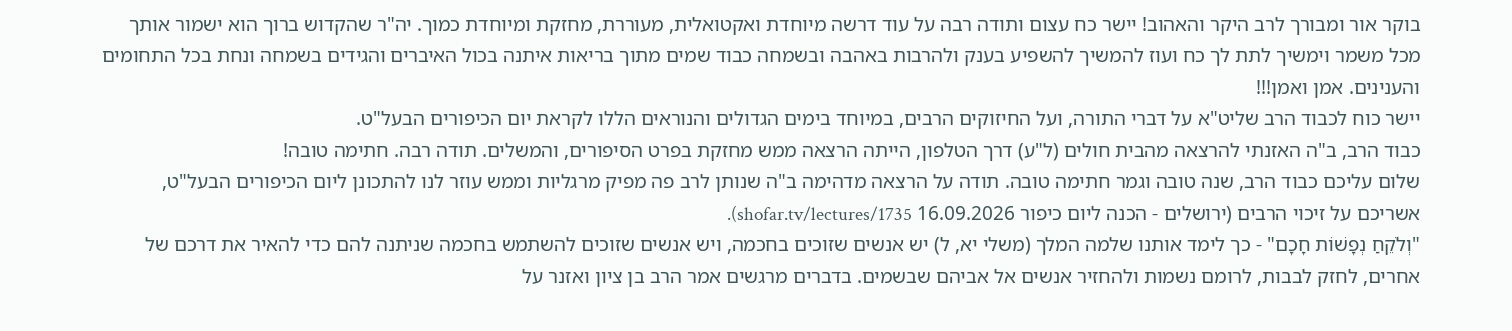בוקר אור ומבורך לרב היקר והאהוב! יישר כח עצום ותודה רבה על עוד דרשה מיוחדת ואקטואלית, מעוררת, מחזקת ומיוחדת כמוך. יה"ר שהקדוש ברוך הוא ישמור אותך מכל משמר וימשיך לתת לך כח ועוז להמשיך להשפיע בענק ולהרבות באהבה ובשמחה כבוד שמים מתוך בריאות איתנה בכול האיברים והגידים בשמחה ונחת בכל התחומים והענינים. אמן ואמן!!!
יישר כוח לכבוד הרב שליט"א על דברי התורה, ועל החיזוקים הרבים, במיוחד בימים הגדולים והנוראים הללו לקראת יום הכיפורים הבעל"ט.
כבוד הרב, ב"ה האזנתי להרצאה מהבית חולים (ל"ע) דרך הטלפון, הייתה הרצאה ממש מחזקת בפרט הסיפורים, והמשלים. תודה רבה. חתימה טובה!
שלום עליכם כבוד הרב, שנה טובה וגמר חתימה טובה. תודה על הרצאה מדהימה ב"ה שנותן לרב פה מפיק מרגליות וממש עוזר לנו להתכונן ליום הכיפורים הבעל"ט, אשריכם על זיכוי הרבים (ירושלים - הכנה ליום כיפור 16.09.2026 shofar.tv/lectures/1735).
"וְלֹקֵחַ נְפָשׁוֹת חָכָם" - כך לימד אותנו שלמה המלך (משלי יא, ל) יש אנשים שזוכים בחכמה, ויש אנשים שזוכים להשתמש בחכמה שניתנה להם כדי להאיר את דרכם של אחרים, לחזק לבבות, לרומם נשמות ולהחזיר אנשים אל אביהם שבשמים. בדברים מרגשים אמר הרב בן ציון ואזנר על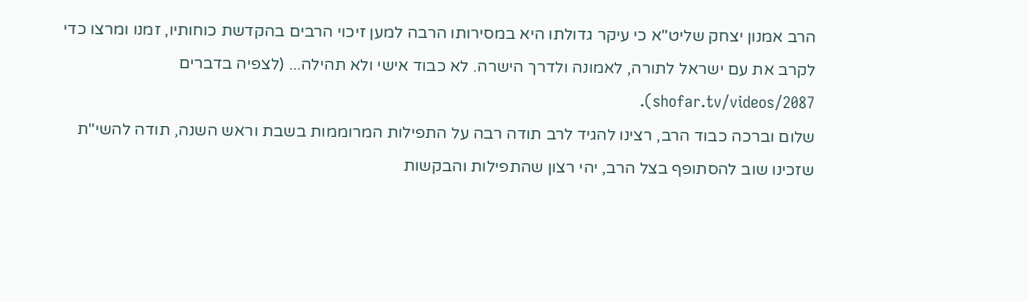הרב אמנון יצחק שליט"א כי עיקר גדולתו היא במסירותו הרבה למען זיכוי הרבים בהקדשת כוחותיו, זמנו ומרצו כדי לקרב את עם ישראל לתורה, לאמונה ולדרך הישרה. לא כבוד אישי ולא תהילה... (לצפיה בדברים shofar.tv/videos/2087).
שלום וברכה כבוד הרב, רצינו להגיד לרב תודה רבה על התפילות המרוממות בשבת וראש השנה, תודה להשי"ת שזכינו שוב להסתופף בצל הרב, יהי רצון שהתפילות והבקשות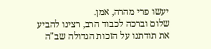יעשו פרי מהרה, אמן.
שלום וברכה לכבוד הרב, רצינו להביע את תודתנו על הזכות הגדולה שב"ה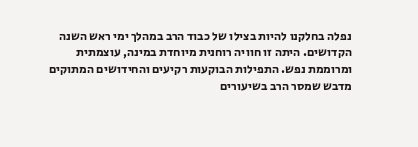נפלה בחלקנו להיות בצילו של כבוד הרב במהלך ימי ראש השנה הקדושים. היתה זו חוויה רוחנית מיוחדת במינה, עוצמתית ומרוממת נפש. התפילות הבוקעות רקיעים והחידושים המתוקים מדבש שמסר הרב בשיעורים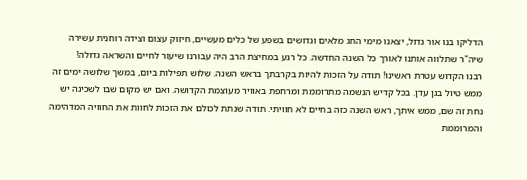הדליקו בנו אור גדול, יצאנו מימי החג מלאים וגדושים בשפע של כלים מעשיים, חיזוק עצום וצידה רוחנית עשירה שיה"ר שתלווה אותנו לאורך כל השנה החדשה. כל רגע במחיצת הרב היה עבורנו שיעור לחיים והשראה גדולה!
רבנו הקדוש עטרת ראשינו! תודה על הזכות להיות בקרבתך בראש השנה. שלוש תפילות ביום, במשך שלושה ימים זה ממש טיול בגן עדן. בכל קדיש הנשמה מתרוממת ומרחפת באוויר מעוצמת הקדושה. ואם יש מקום שבו לשכינה יש נחת זה שם, ממש איתך, ראש השנה כזה בחיים לא חוויתי. תודה שנתת לכולם את הזכות לחוות את החוויה המדהימה והמרוממת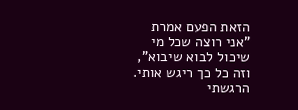הזאת הפעם אמרת "אני רוצה שכל מי שיכול לבוא שיבוא", וזה כל כך ריגש אותי. הרגשתי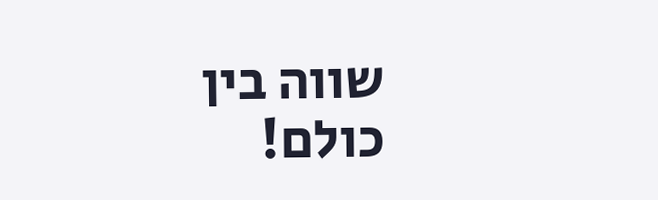שווה בין כולם!